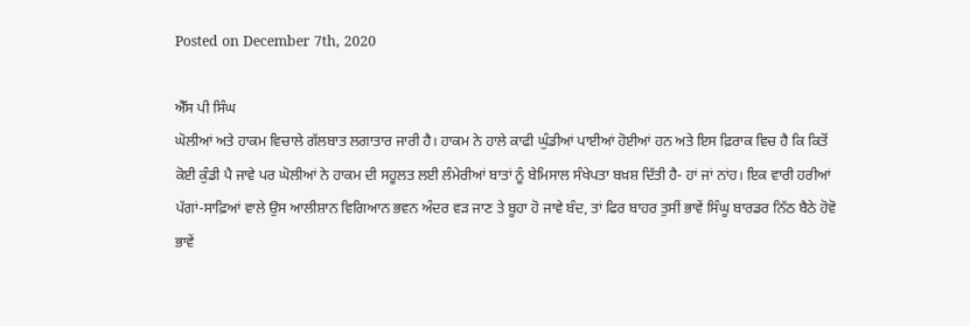Posted on December 7th, 2020

ਐੱਸ ਪੀ ਸਿੰਘ
ਘੋਲੀਆਂ ਅਤੇ ਹਾਕਮ ਵਿਚਾਲੇ ਗੱਲਬਾਤ ਲਗਾਤਾਰ ਜਾਰੀ ਹੈ। ਹਾਕਮ ਨੇ ਹਾਲੇ ਕਾਫੀ ਘੁੰਡੀਆਂ ਪਾਈਆਂ ਹੋਈਆਂ ਹਨ ਅਤੇ ਇਸ ਫ਼ਿਰਾਕ ਵਿਚ ਹੈ ਕਿ ਕਿਤੋਂ ਕੋਈ ਕੁੰਡੀ ਪੈ ਜਾਵੇ ਪਰ ਘੋਲੀਆਂ ਨੇ ਹਾਕਮ ਦੀ ਸਹੂਲਤ ਲਈ ਲੰਮੇਰੀਆਂ ਬਾਤਾਂ ਨੂੰ ਬੇਮਿਸਾਲ ਸੰਖੇਪਤਾ ਬਖ਼ਸ਼ ਦਿੱਤੀ ਹੈ- ਹਾਂ ਜਾਂ ਨਾਂਹ। ਇਕ ਵਾਰੀ ਹਰੀਆਂ ਪੱਗਾਂ-ਸਾਫ਼ਿਆਂ ਵਾਲੇ ਉਸ ਆਲੀਸ਼ਾਨ ਵਿਗਿਆਨ ਭਵਨ ਅੰਦਰ ਵੜ ਜਾਣ ਤੇ ਬੂਹਾ ਹੋ ਜਾਵੇ ਬੰਦ, ਤਾਂ ਫਿਰ ਬਾਹਰ ਤੁਸੀਂ ਭਾਵੇਂ ਸਿੰਘੂ ਬਾਰਡਰ ਨਿੱਠ ਬੈਠੇ ਹੋਵੋ ਭਾਵੇਂ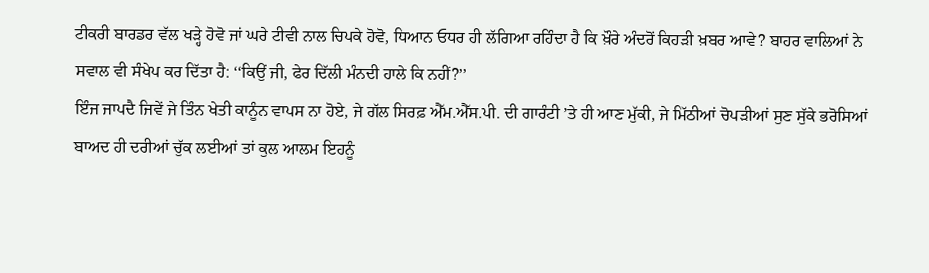ਟੀਕਰੀ ਬਾਰਡਰ ਵੱਲ ਖੜ੍ਹੇ ਹੋਵੋ ਜਾਂ ਘਰੇ ਟੀਵੀ ਨਾਲ ਚਿਪਕੇ ਹੋਵੋ, ਧਿਆਨ ਓਧਰ ਹੀ ਲੱਗਿਆ ਰਹਿੰਦਾ ਹੈ ਕਿ ਖ਼ੌਰੇ ਅੰਦਰੋਂ ਕਿਹੜੀ ਖ਼ਬਰ ਆਵੇ? ਬਾਹਰ ਵਾਲਿਆਂ ਨੇ ਸਵਾਲ ਵੀ ਸੰਖੇਪ ਕਰ ਦਿੱਤਾ ਹੈ: ‘‘ਕਿਉਂ ਜੀ, ਫੇਰ ਦਿੱਲੀ ਮੰਨਦੀ ਹਾਲੇ ਕਿ ਨਹੀਂ?’’
ਇੰਜ ਜਾਪਦੈ ਜਿਵੇਂ ਜੇ ਤਿੰਨ ਖੇਤੀ ਕਾਨੂੰਨ ਵਾਪਸ ਨਾ ਹੋਏ, ਜੇ ਗੱਲ ਸਿਰਫ਼ ਐੱਮ.ਐੱਸ.ਪੀ. ਦੀ ਗਾਰੰਟੀ ’ਤੇ ਹੀ ਆਣ ਮੁੱਕੀ, ਜੇ ਮਿੱਠੀਆਂ ਚੋਪੜੀਆਂ ਸੁਣ ਸੁੱਕੇ ਭਰੋਸਿਆਂ ਬਾਅਦ ਹੀ ਦਰੀਆਂ ਚੁੱਕ ਲਈਆਂ ਤਾਂ ਕੁਲ ਆਲਮ ਇਹਨੂੰ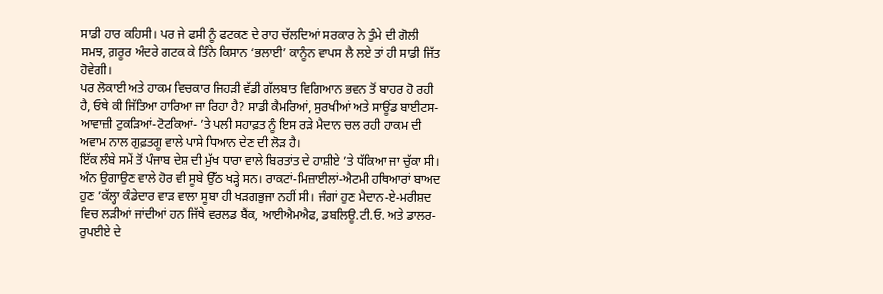ਸਾਡੀ ਹਾਰ ਕਹਿਸੀ। ਪਰ ਜੇ ਫਸੀ ਨੂੰ ਫਟਕਣ ਦੇ ਰਾਹ ਚੱਲਦਿਆਂ ਸਰਕਾਰ ਨੇ ਤੁੰਮੇ ਦੀ ਗੋਲੀ ਸਮਝ, ਗ਼ਰੂਰ ਅੰਦਰੇ ਗਟਕ ਕੇ ਤਿੰਨੇ ਕਿਸਾਨ ‘ਭਲਾਈ’ ਕਾਨੂੰਨ ਵਾਪਸ ਲੈ ਲਏ ਤਾਂ ਹੀ ਸਾਡੀ ਜਿੱਤ ਹੋਵੇਗੀ।
ਪਰ ਲੋਕਾਈ ਅਤੇ ਹਾਕਮ ਵਿਚਕਾਰ ਜਿਹੜੀ ਵੱਡੀ ਗੱਲਬਾਤ ਵਿਗਿਆਨ ਭਵਨ ਤੋਂ ਬਾਹਰ ਹੋ ਰਹੀ ਹੈ, ਓਥੇ ਕੀ ਜਿੱਤਿਆ ਹਾਰਿਆ ਜਾ ਰਿਹਾ ਹੈ? ਸਾਡੀ ਕੈਮਰਿਆਂ, ਸੁਰਖੀਆਂ ਅਤੇ ਸਾਊਂਡ ਬਾਈਟਸ- ਆਵਾਜ਼ੀ ਟੁਕੜਿਆਂ-ਟੋਟਕਿਆਂ- ’ਤੇ ਪਲੀ ਸਹਾਫ਼ਤ ਨੂੰ ਇਸ ਰੜੇ ਮੈਦਾਨ ਚਲ ਰਹੀ ਹਾਕਮ ਦੀ ਅਵਾਮ ਨਾਲ ਗੁਫ਼ਤਗੂ ਵਾਲੇ ਪਾਸੇ ਧਿਆਨ ਦੇਣ ਦੀ ਲੋੜ ਹੈ।
ਇੱਕ ਲੰਬੇ ਸਮੇਂ ਤੋਂ ਪੰਜਾਬ ਦੇਸ਼ ਦੀ ਮੁੱਖ ਧਾਰਾ ਵਾਲੇ ਬਿਰਤਾਂਤ ਦੇ ਹਾਸ਼ੀਏ ’ਤੇ ਧੱਕਿਆ ਜਾ ਚੁੱਕਾ ਸੀ। ਅੰਨ ਉਗਾਉਣ ਵਾਲੇ ਹੋਰ ਵੀ ਸੂਬੇ ਉੱਠ ਖੜ੍ਹੇ ਸਨ। ਰਾਕਟਾਂ-ਮਿਜ਼ਾਈਲਾਂ-ਐਟਮੀ ਹਥਿਆਰਾਂ ਬਾਅਦ ਹੁਣ ’ਕੱਲ੍ਹਾ ਕੰਡੇਦਾਰ ਵਾੜ ਵਾਲਾ ਸੂਬਾ ਹੀ ਖੜਗਭੁਜਾ ਨਹੀਂ ਸੀ। ਜੰਗਾਂ ਹੁਣ ਮੈਦਾਨ-ਏ-ਮਰੀਸ਼ਦ ਵਿਚ ਲੜੀਆਂ ਜਾਂਦੀਆਂ ਹਨ ਜਿੱਥੇ ਵਰਲਡ ਬੈਂਕ, ਆਈਐਮਐਫ, ਡਬਲਿਊ.ਟੀ.ਓ. ਅਤੇ ਡਾਲਰ-ਰੁਪਈਏ ਦੇ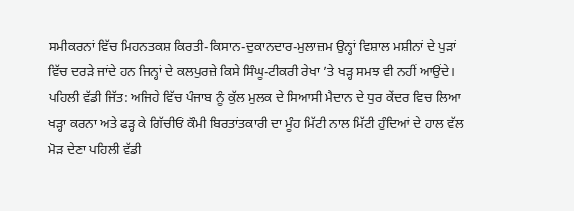ਸਮੀਕਰਨਾਂ ਵਿੱਚ ਮਿਹਨਤਕਸ਼ ਕਿਰਤੀ-ਕਿਸਾਨ-ਦੁਕਾਨਦਾਰ-ਮੁਲਾਜ਼ਮ ਉਨ੍ਹਾਂ ਵਿਸ਼ਾਲ ਮਸ਼ੀਨਾਂ ਦੇ ਪੁੜਾਂ ਵਿੱਚ ਦਰੜੇ ਜਾਂਦੇ ਹਨ ਜਿਨ੍ਹਾਂ ਦੇ ਕਲਪੁਰਜ਼ੇ ਕਿਸੇ ਸਿੰਘੂ-ਟੀਕਰੀ ਰੇਖਾ ’ਤੇ ਖੜ੍ਹ ਸਮਝ ਵੀ ਨਹੀਂ ਆਉਂਦੇ।
ਪਹਿਲੀ ਵੱਡੀ ਜਿੱਤ: ਅਜਿਹੇ ਵਿੱਚ ਪੰਜਾਬ ਨੂੰ ਕੁੱਲ ਮੁਲਕ ਦੇ ਸਿਆਸੀ ਮੈਦਾਨ ਦੇ ਧੁਰ ਕੇਂਦਰ ਵਿਚ ਲਿਆ ਖੜ੍ਹਾ ਕਰਨਾ ਅਤੇ ਫੜ੍ਹ ਕੇ ਗਿੱਚੀਓਂ ਕੌਮੀ ਬਿਰਤਾਂਤਕਾਰੀ ਦਾ ਮੂੰਹ ਮਿੱਟੀ ਨਾਲ ਮਿੱਟੀ ਹੁੰਦਿਆਂ ਦੇ ਹਾਲ ਵੱਲ ਮੋੜ ਦੇਣਾ ਪਹਿਲੀ ਵੱਡੀ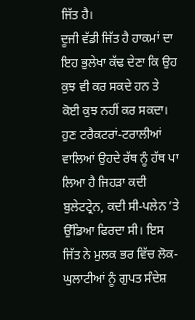ਜਿੱਤ ਹੈ।
ਦੂਜੀ ਵੱਡੀ ਜਿੱਤ ਹੈ ਹਾਕਮਾਂ ਦਾ ਇਹ ਭੁਲੇਖਾ ਕੱਢ ਦੇਣਾ ਕਿ ਉਹ ਕੁਝ ਵੀ ਕਰ ਸਕਦੇ ਹਨ ਤੇ ਕੋਈ ਕੁਝ ਨਹੀਂ ਕਰ ਸਕਦਾ। ਹੁਣ ਟਰੈਕਟਰਾਂ-ਟਰਾਲੀਆਂ ਵਾਲਿਆਂ ਉਹਦੇ ਰੱਥ ਨੂੰ ਹੱਥ ਪਾ ਲਿਆ ਹੈ ਜਿਹੜਾ ਕਦੀ ਬੁਲੇਟਟ੍ਰੇਨ, ਕਦੀ ਸੀ-ਪਲੇਨ ’ਤੇ ਉੱਡਿਆ ਫਿਰਦਾ ਸੀ। ਇਸ ਜਿੱਤ ਨੇ ਮੁਲਕ ਭਰ ਵਿੱਚ ਲੋਕ-ਘੁਲਾਟੀਆਂ ਨੂੰ ਗੁਪਤ ਸੰਦੇਸ਼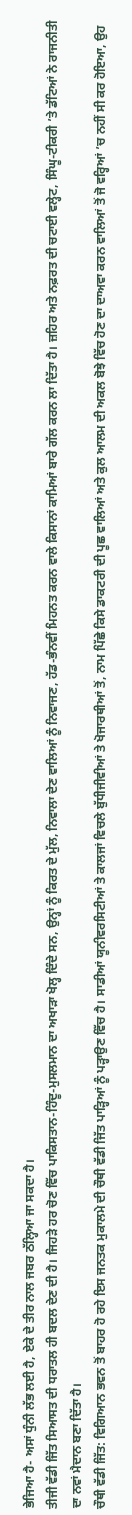ਭੇਜਿਆ ਹੈ- ਅਸਾਂ ਧੁੰਨੀ ਲੱਭ ਲਈ ਹੈ, ਏਕੇ ਦੇ ਤੀਰ ਨਾਲ ਜਬਰ ਠੱਲ੍ਹਿਆ ਜਾ ਸਕਦਾ ਹੈ।
ਤੀਜੀ ਵੱਡੀ ਜਿੱਤ ਸਿਆਸਤ ਦੀ ਧਰਾਤਲ ਹੀ ਬਦਲ ਦੇਣ ਦੀ ਹੈ। ਜਿਹੜੇ ਹਰ ਚੋਣ ਵਿੱਚ ਪਾਕਿਸਤਾਨ-ਹਿੰਦੂ-ਮੁਸਲਮਾਨ ਦਾ ਅਖਾੜਾ ਖੋਲ੍ਹ ਦਿੰਦੇ ਸਨ, ਉਨ੍ਹਾਂ ਨੂੰ ਕਿਰਤ ਦੇ ਮੁੱਲ, ਨਿਵਾਲਾ ਦੇਣ ਵਾਲਿਆਂ ਨੂੰ ਨਿਵਾਜਣ, ਹੱਡ-ਭੰਨਵੀਂ ਮਿਹਨਤ ਕਰਨ ਵਾਲੇ ਕਿਸਾਨਾਂ ਕਾਮਿਆਂ ਬਾਰੇ ਗੱਲ ਕਰਨ ਲਾ ਦਿੱਤਾ ਹੈ। ਜ਼ਹਿਰ ਅਤੇ ਨਫ਼ਰਤ ਦੀ ਚਟਾਈ ਵਲ੍ਹੇਟ, ਸਿੰਘੂ-ਟੀਕਰੀ ’ਤੇ ਡੱਟਿਆਂ ਨੇ ਰਾਜਨੀਤੀ ਦਾ ਨਵਾਂ ਮੈਦਾਨ ਬਣਾ ਦਿੱਤਾ ਹੈ।
ਚੌਥੀ ਵੱਡੀ ਜਿੱਤ: ਵਿਗਿਆਨ ਭਵਨ ਤੋਂ ਬਾਹਰ ਹੋ ਰਹੇ ਇਸ ਜਨਤਕ ਮੁਕਾਲਮੇ ਦੀ ਚੌਥੀ ਵੱਡੀ ਜਿੱਤ ਪਾੜ੍ਹਿਆਂ ਨੂੰ ਪੜ੍ਹਾਉਣ ਵਿੱਚ ਹੈ। ਸਾਡੀਆਂ ਯੂਨੀਵਰਸਿਟੀਆਂ ਤੇ ਕਾਲਜਾਂ ਵਿਚਲੇ ਬੁੱਧੀਜੀਵੀਆਂ ਤੇ ਖੋਜਾਰਥੀਆਂ ਤੋਂ, ਨਾਮ ਪਿੱਛੇ ਕਿਸੇ ਡਾਕਟਰੀ ਦੀ ਪੂਛ ਵਾਲਿਆਂ ਅਤੇ ਕੁਲ ਆਲਮ ਦੀ ਅਕਲ ਬੋਝੇ ਵਿੱਚ ਹੋਣ ਦਾ ਦਾਅਵਾ ਕਰਨ ਵਾਲਿਆਂ ਤੋਂ ਜੋ ਵਰ੍ਹਿਆਂ ’ਚ ਨਹੀਂ ਸੀ ਕਰ ਹੋਇਆ, ਉਹ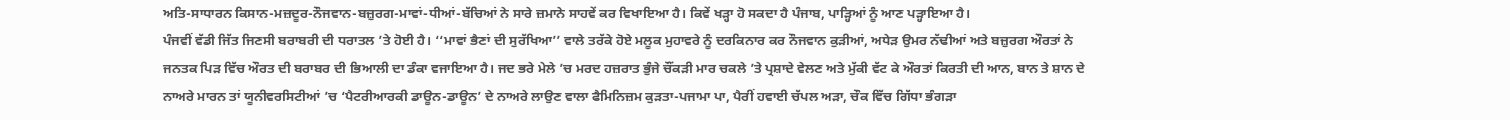ਅਤਿ-ਸਾਧਾਰਨ ਕਿਸਾਨ-ਮਜ਼ਦੂਰ-ਨੌਜਵਾਨ-ਬਜ਼ੁਰਗ-ਮਾਵਾਂ-ਧੀਆਂ-ਬੱਚਿਆਂ ਨੇ ਸਾਰੇ ਜ਼ਮਾਨੇ ਸਾਹਵੇਂ ਕਰ ਵਿਖਾਇਆ ਹੈ। ਕਿਵੇਂ ਖੜ੍ਹਾ ਹੋ ਸਕਦਾ ਹੈ ਪੰਜਾਬ, ਪਾੜ੍ਹਿਆਂ ਨੂੰ ਆਣ ਪੜ੍ਹਾਇਆ ਹੈ।
ਪੰਜਵੀਂ ਵੱਡੀ ਜਿੱਤ ਜਿਣਸੀ ਬਰਾਬਰੀ ਦੀ ਧਰਾਤਲ ’ਤੇ ਹੋਈ ਹੈ। ‘‘ਮਾਵਾਂ ਭੈਣਾਂ ਦੀ ਸੁਰੱਖਿਆ’’ ਵਾਲੇ ਤਰੱਕੇ ਹੋਏ ਮਲੂਕ ਮੁਹਾਵਰੇ ਨੂੰ ਦਰਕਿਨਾਰ ਕਰ ਨੌਜਵਾਨ ਕੁੜੀਆਂ, ਅਧੇੜ ਉਮਰ ਨੱਢੀਆਂ ਅਤੇ ਬਜ਼ੁਰਗ ਔਰਤਾਂ ਨੇ ਜਨਤਕ ਪਿੜ ਵਿੱਚ ਔਰਤ ਦੀ ਬਰਾਬਰ ਦੀ ਭਿਆਲੀ ਦਾ ਡੰਕਾ ਵਜਾਇਆ ਹੈ। ਜਦ ਭਰੇ ਮੇਲੇ ’ਚ ਮਰਦ ਹਜ਼ਰਾਤ ਭੁੰਜੇ ਚੌਂਕੜੀ ਮਾਰ ਚਕਲੇ ’ਤੇ ਪ੍ਰਸ਼ਾਦੇ ਵੇਲਣ ਅਤੇ ਮੁੱਕੀ ਵੱਟ ਕੇ ਔਰਤਾਂ ਕਿਰਤੀ ਦੀ ਆਨ, ਬਾਨ ਤੇ ਸ਼ਾਨ ਦੇ ਨਾਅਰੇ ਮਾਰਨ ਤਾਂ ਯੂਨੀਵਰਸਿਟੀਆਂ ’ਚ ‘ਪੈਟਰੀਆਰਕੀ ਡਾਊਨ-ਡਾਊਨ’ ਦੇ ਨਾਅਰੇ ਲਾਉਣ ਵਾਲਾ ਫੈਮਿਨਿਜ਼ਮ ਕੁੜਤਾ-ਪਜਾਮਾ ਪਾ, ਪੈਰੀਂ ਹਵਾਈ ਚੱਪਲ ਅੜਾ, ਚੌਕ ਵਿੱਚ ਗਿੱਧਾ ਭੰਗੜਾ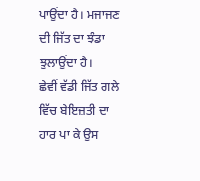ਪਾਉਂਦਾ ਹੈ। ਮਜਾਜਣ ਦੀ ਜਿੱਤ ਦਾ ਝੰਡਾ ਝੁਲਾਉਂਦਾ ਹੈ।
ਛੇਵੀਂ ਵੱਡੀ ਜਿੱਤ ਗਲੇ ਵਿੱਚ ਬੇਇਜ਼ਤੀ ਦਾ ਹਾਰ ਪਾ ਕੇ ਉਸ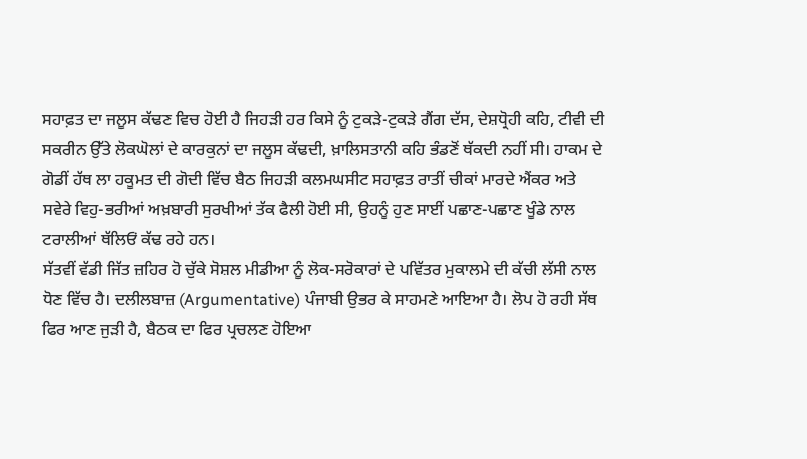ਸਹਾਫ਼ਤ ਦਾ ਜਲੂਸ ਕੱਢਣ ਵਿਚ ਹੋਈ ਹੈ ਜਿਹੜੀ ਹਰ ਕਿਸੇ ਨੂੰ ਟੁਕੜੇ-ਟੁਕੜੇ ਗੈਂਗ ਦੱਸ, ਦੇਸ਼ਧ੍ਰੋਹੀ ਕਹਿ, ਟੀਵੀ ਦੀ ਸਕਰੀਨ ਉੱਤੇ ਲੋਕਘੋਲਾਂ ਦੇ ਕਾਰਕੁਨਾਂ ਦਾ ਜਲੂਸ ਕੱਢਦੀ, ਖ਼ਾਲਿਸਤਾਨੀ ਕਹਿ ਭੰਡਣੋਂ ਥੱਕਦੀ ਨਹੀਂ ਸੀ। ਹਾਕਮ ਦੇ ਗੋਡੀਂ ਹੱਥ ਲਾ ਹਕੂਮਤ ਦੀ ਗੋਦੀ ਵਿੱਚ ਬੈਠ ਜਿਹੜੀ ਕਲਮਘਸੀਟ ਸਹਾਫ਼ਤ ਰਾਤੀਂ ਚੀਕਾਂ ਮਾਰਦੇ ਐਂਕਰ ਅਤੇ ਸਵੇਰੇ ਵਿਹੁ-ਭਰੀਆਂ ਅਖ਼ਬਾਰੀ ਸੁਰਖੀਆਂ ਤੱਕ ਫੈਲੀ ਹੋਈ ਸੀ, ਉਹਨੂੰ ਹੁਣ ਸਾਈਂ ਪਛਾਣ-ਪਛਾਣ ਖੂੰਡੇ ਨਾਲ ਟਰਾਲੀਆਂ ਥੱਲਿਓਂ ਕੱਢ ਰਹੇ ਹਨ।
ਸੱਤਵੀਂ ਵੱਡੀ ਜਿੱਤ ਜ਼ਹਿਰ ਹੋ ਚੁੱਕੇ ਸੋਸ਼ਲ ਮੀਡੀਆ ਨੂੰ ਲੋਕ-ਸਰੋਕਾਰਾਂ ਦੇ ਪਵਿੱਤਰ ਮੁਕਾਲਮੇ ਦੀ ਕੱਚੀ ਲੱਸੀ ਨਾਲ ਧੋਣ ਵਿੱਚ ਹੈ। ਦਲੀਲਬਾਜ਼ (Argumentative) ਪੰਜਾਬੀ ਉਭਰ ਕੇ ਸਾਹਮਣੇ ਆਇਆ ਹੈ। ਲੋਪ ਹੋ ਰਹੀ ਸੱਥ ਫਿਰ ਆਣ ਜੁੜੀ ਹੈ, ਬੈਠਕ ਦਾ ਫਿਰ ਪ੍ਰਚਲਣ ਹੋਇਆ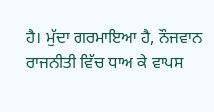ਹੈ। ਮੁੱਦਾ ਗਰਮਾਇਆ ਹੈ, ਨੌਜਵਾਨ ਰਾਜਨੀਤੀ ਵਿੱਚ ਧਾਅ ਕੇ ਵਾਪਸ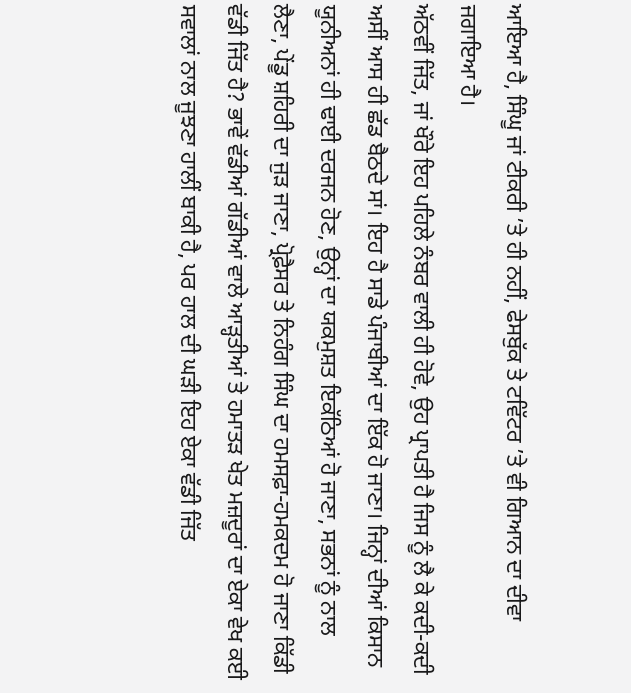ਆਇਆ ਹੈ, ਸਿੰਘੂ ਜਾਂ ਟੀਕਰੀ ’ਤੇ ਹੀ ਨਹੀਂ, ਫੇਸਬੁੱਕ ਤੇ ਟਵਿੱਟਰ ’ਤੇ ਵੀ ਗਿਆਨ ਦਾ ਦੀਵਾ ਜਗਾਇਆ ਹੈ।
ਅੱਠਵੀਂ ਜਿੱਤ, ਜਾਂ ਖੌਰੇ ਇਹ ਪਹਿਲੇ ਨੰਬਰ ਵਾਲੀ ਹੀ ਹੋਵੇ, ਉਹ ਪ੍ਰਾਪਤੀ ਹੈ ਜਿਸ ਨੂੰ ਲੈ ਕੇ ਕਦੀ-ਕਦੀ ਅਸੀਂ ਆਸ ਹੀ ਛੱਡ ਬੈਠਦੇ ਸਾਂ। ਇਹ ਹੈ ਸਾਡੇ ਪੰਜਾਬੀਆਂ ਦਾ ਇੱਕ ਹੋ ਜਾਣਾ। ਜਿਨ੍ਹਾਂ ਦੀਆਂ ਕਿਸਾਨ ਯੂਨੀਅਨਾਂ ਹੀ ਢਾਈ ਦਰਜਨ ਹੋਣ, ਉਨ੍ਹਾਂ ਦਾ ਯਕਮੁਸ਼ਤ ਇਕੱਠਿਆਂ ਹੋ ਜਾਣਾ, ਸਭਨਾਂ ਨੂੰ ਨਾਲ ਲੈਣਾ, ਪੇਂਡੂ ਸ਼ਹਿਰੀ ਦਾ ਜੁੜ ਜਾਣਾ, ਪ੍ਰੋਫ਼ੈਸਰ ਤੇ ਨਿਹੰਗ ਸਿੰਘ ਦਾ ਹਮਸਫ਼ਾ-ਹਮਕਦਮ ਹੋ ਜਾਣਾ ਕਿੱਡੀ ਵੱਡੀ ਜਿੱਤ ਹੈ? ਭਾਵੇਂ ਵੱਡੀਆਂ ਗੱਡੀਆਂ ਵਾਲੇ ਆੜ੍ਹਤੀਆਂ ਤੇ ਹਮਾਤੜ ਖੇਤ ਮਜ਼ਦੂਰਾਂ ਦਾ ਏਕਾ ਵੇਖ ਕਈ ਸਵਾਲਾਂ ਨਾਲ ਜੂਝਣਾ ਹਾਲੀਂ ਬਾਕੀ ਹੈ, ਪਰ ਹਾਲ ਦੀ ਘੜੀ ਇਹ ਏਕਾ ਵੱਡੀ ਜਿੱਤ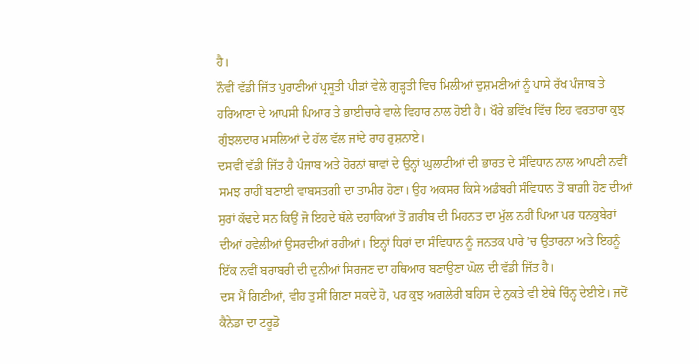ਹੈ।
ਨੌਵੀਂ ਵੱਡੀ ਜਿੱਤ ਪੁਰਾਣੀਆਂ ਪ੍ਰਸੂਤੀ ਪੀੜਾਂ ਵੇਲੇ ਗੁੜ੍ਹਤੀ ਵਿਚ ਮਿਲੀਆਂ ਦੁਸ਼ਮਣੀਆਂ ਨੂੰ ਪਾਸੇ ਰੱਖ ਪੰਜਾਬ ਤੇ ਹਰਿਆਣਾ ਦੇ ਆਪਸੀ ਪਿਆਰ ਤੇ ਭਾਈਚਾਰੇ ਵਾਲੇ ਵਿਹਾਰ ਨਾਲ ਹੋਈ ਹੈ। ਖੌਰੇ ਭਵਿੱਖ ਵਿੱਚ ਇਹ ਵਰਤਾਰਾ ਕੁਝ ਗੁੰਝਲਦਾਰ ਮਸਲਿਆਂ ਦੇ ਹੱਲ ਵੱਲ ਜਾਂਦੇ ਰਾਹ ਰੁਸ਼ਨਾਏ।
ਦਸਵੀਂ ਵੱਡੀ ਜਿੱਤ ਹੈ ਪੰਜਾਬ ਅਤੇ ਹੋਰਨਾਂ ਥਾਵਾਂ ਦੇ ਉਨ੍ਹਾਂ ਘੁਲਾਟੀਆਂ ਦੀ ਭਾਰਤ ਦੇ ਸੰਵਿਧਾਨ ਨਾਲ ਆਪਣੀ ਨਵੀਂ ਸਮਝ ਰਾਹੀਂ ਬਣਾਈ ਵਾਬਸਤਗੀ ਦਾ ਤਾਮੀਰ ਹੋਣਾ। ਉਹ ਅਕਸਰ ਕਿਸੇ ਅਡੰਬਰੀ ਸੰਵਿਧਾਨ ਤੋਂ ਬਾਗ਼ੀ ਹੋਣ ਦੀਆਂ ਸੁਰਾਂ ਕੱਢਦੇ ਸਨ ਕਿਉਂ ਜੋ ਇਹਦੇ ਥੱਲੇ ਦਹਾਕਿਆਂ ਤੋਂ ਗ਼ਰੀਬ ਦੀ ਮਿਹਨਤ ਦਾ ਮੁੱਲ ਨਹੀਂ ਪਿਆ ਪਰ ਧਨਕੁਬੇਰਾਂ ਦੀਆਂ ਹਵੇਲੀਆਂ ਉਸਰਦੀਆਂ ਰਹੀਆਂ। ਇਨ੍ਹਾਂ ਧਿਰਾਂ ਦਾ ਸੰਵਿਧਾਨ ਨੂੰ ਜਨਤਕ ਪਾਰੇ ’ਚ ਉਤਾਰਨਾ ਅਤੇ ਇਹਨੂੰ ਇੱਕ ਨਵੀਂ ਬਰਾਬਰੀ ਦੀ ਦੁਨੀਆਂ ਸਿਰਜਣ ਦਾ ਹਥਿਆਰ ਬਣਾਉਣਾ ਘੋਲ ਦੀ ਵੱਡੀ ਜਿੱਤ ਹੈ।
ਦਸ ਮੈਂ ਗਿਣੀਆਂ, ਵੀਹ ਤੁਸੀਂ ਗਿਣਾ ਸਕਦੇ ਹੋ, ਪਰ ਕੁਝ ਅਗਲੇਰੀ ਬਹਿਸ ਦੇ ਨੁਕਤੇ ਵੀ ਏਥੇ ਚਿੰਨ੍ਹ ਦੇਈਏ। ਜਦੋਂ ਕੈਨੇਡਾ ਦਾ ਟਰੂਡੋ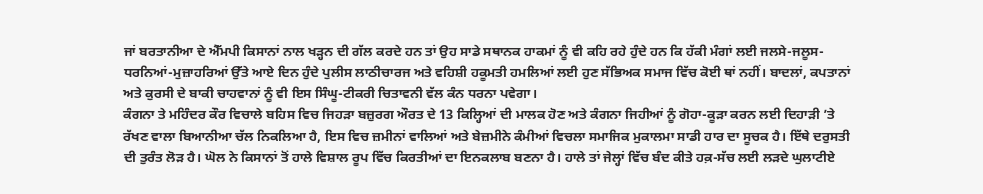ਜਾਂ ਬਰਤਾਨੀਆ ਦੇ ਐੱਮਪੀ ਕਿਸਾਨਾਂ ਨਾਲ ਖੜ੍ਹਨ ਦੀ ਗੱਲ ਕਰਦੇ ਹਨ ਤਾਂ ਉਹ ਸਾਡੇ ਸਥਾਨਕ ਹਾਕਮਾਂ ਨੂੰ ਵੀ ਕਹਿ ਰਹੇ ਹੁੰਦੇ ਹਨ ਕਿ ਹੱਕੀ ਮੰਗਾਂ ਲਈ ਜਲਸੇ-ਜਲੂਸ-ਧਰਨਿਆਂ-ਮੁਜ਼ਾਹਰਿਆਂ ਉੱਤੇ ਆਏ ਦਿਨ ਹੁੰਦੇ ਪੁਲੀਸ ਲਾਠੀਚਾਰਜ ਅਤੇ ਵਹਿਸ਼ੀ ਹਕੂਮਤੀ ਹਮਲਿਆਂ ਲਈ ਹੁਣ ਸੱਭਿਅਕ ਸਮਾਜ ਵਿੱਚ ਕੋਈ ਥਾਂ ਨਹੀਂ। ਬਾਦਲਾਂ, ਕਪਤਾਨਾਂ ਅਤੇ ਕੁਰਸੀ ਦੇ ਬਾਕੀ ਚਾਹਵਾਨਾਂ ਨੂੰ ਵੀ ਇਸ ਸਿੰਘੂ-ਟੀਕਰੀ ਚਿਤਾਵਨੀ ਵੱਲ ਕੰਨ ਧਰਨਾ ਪਵੇਗਾ।
ਕੰਗਨਾ ਤੇ ਮਹਿੰਦਰ ਕੌਰ ਵਿਚਾਲੇ ਬਹਿਸ ਵਿਚ ਜਿਹੜਾ ਬਜ਼ੁਰਗ ਔਰਤ ਦੇ 13 ਕਿਲ੍ਹਿਆਂ ਦੀ ਮਾਲਕ ਹੋਣ ਅਤੇ ਕੰਗਨਾ ਜਿਹੀਆਂ ਨੂੰ ਗੋਹਾ-ਕੂੜਾ ਕਰਨ ਲਈ ਦਿਹਾੜੀ ’ਤੇ ਰੱਖਣ ਵਾਲਾ ਬਿਆਨੀਆ ਚੱਲ ਨਿਕਲਿਆ ਹੈ, ਇਸ ਵਿਚ ਜ਼ਮੀਨਾਂ ਵਾਲਿਆਂ ਅਤੇ ਬੇਜ਼ਮੀਨੇ ਕੰਮੀਆਂ ਵਿਚਲਾ ਸਮਾਜਿਕ ਮੁਕਾਲਮਾ ਸਾਡੀ ਹਾਰ ਦਾ ਸੂਚਕ ਹੈ। ਇੱਥੇ ਦਰੁਸਤੀ ਦੀ ਤੁਰੰਤ ਲੋੜ ਹੈ। ਘੋਲ ਨੇ ਕਿਸਾਨਾਂ ਤੋਂ ਹਾਲੇ ਵਿਸ਼ਾਲ ਰੂਪ ਵਿੱਚ ਕਿਰਤੀਆਂ ਦਾ ਇਨਕਲਾਬ ਬਣਨਾ ਹੈ। ਹਾਲੇ ਤਾਂ ਜੇਲ੍ਹਾਂ ਵਿੱਚ ਬੰਦ ਕੀਤੇ ਹਕ਼-ਸੱਚ ਲਈ ਲੜਦੇ ਘੁਲਾਟੀਏ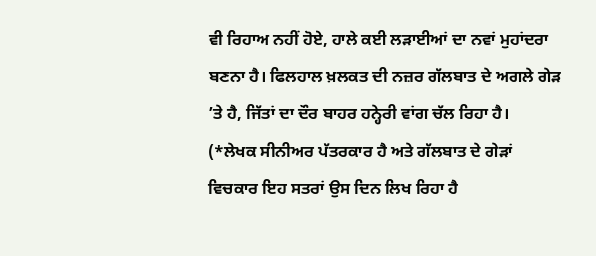ਵੀ ਰਿਹਾਅ ਨਹੀਂ ਹੋਏ, ਹਾਲੇ ਕਈ ਲੜਾਈਆਂ ਦਾ ਨਵਾਂ ਮੁਹਾਂਦਰਾ ਬਣਨਾ ਹੈ। ਫਿਲਹਾਲ ਖ਼ਲਕਤ ਦੀ ਨਜ਼ਰ ਗੱਲਬਾਤ ਦੇ ਅਗਲੇ ਗੇੜ ’ਤੇ ਹੈ, ਜਿੱਤਾਂ ਦਾ ਦੌਰ ਬਾਹਰ ਹਨ੍ਹੇਰੀ ਵਾਂਗ ਚੱਲ ਰਿਹਾ ਹੈ।
(*ਲੇਖਕ ਸੀਨੀਅਰ ਪੱਤਰਕਾਰ ਹੈ ਅਤੇ ਗੱਲਬਾਤ ਦੇ ਗੇੜਾਂ ਵਿਚਕਾਰ ਇਹ ਸਤਰਾਂ ਉਸ ਦਿਨ ਲਿਖ ਰਿਹਾ ਹੈ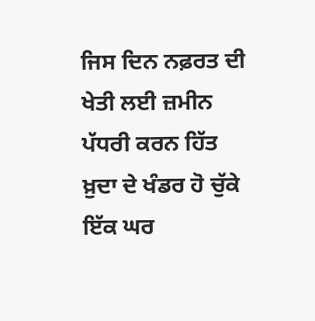ਜਿਸ ਦਿਨ ਨਫ਼ਰਤ ਦੀ ਖੇਤੀ ਲਈ ਜ਼ਮੀਨ ਪੱਧਰੀ ਕਰਨ ਹਿੱਤ ਖ਼ੁਦਾ ਦੇ ਖੰਡਰ ਹੋ ਚੁੱਕੇ ਇੱਕ ਘਰ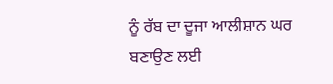ਨੂੰ ਰੱਬ ਦਾ ਦੂਜਾ ਆਲੀਸ਼ਾਨ ਘਰ ਬਣਾਉਣ ਲਈ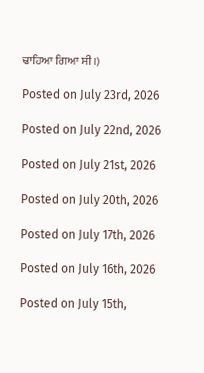ਢਾਹਿਆ ਗਿਆ ਸੀ।)

Posted on July 23rd, 2026

Posted on July 22nd, 2026

Posted on July 21st, 2026

Posted on July 20th, 2026

Posted on July 17th, 2026

Posted on July 16th, 2026

Posted on July 15th,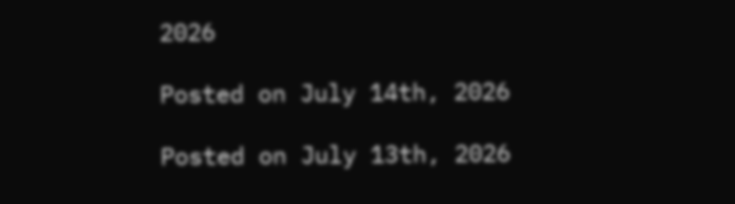2026

Posted on July 14th, 2026

Posted on July 13th, 2026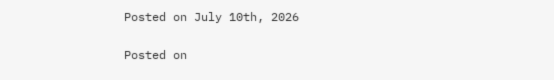Posted on July 10th, 2026

Posted on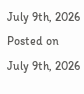July 9th, 2026
Posted on July 9th, 2026